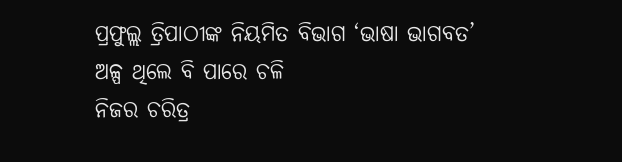ପ୍ରଫୁଲ୍ଲ ତ୍ରିପାଠୀଙ୍କ ନିୟମିତ ବିଭାଗ ‘ଭାଷା ଭାଗବତ’
ଅଳ୍ପ ଥିଲେ ବି ପାରେ ଚଳି
ନିଜର ଚରିତ୍ର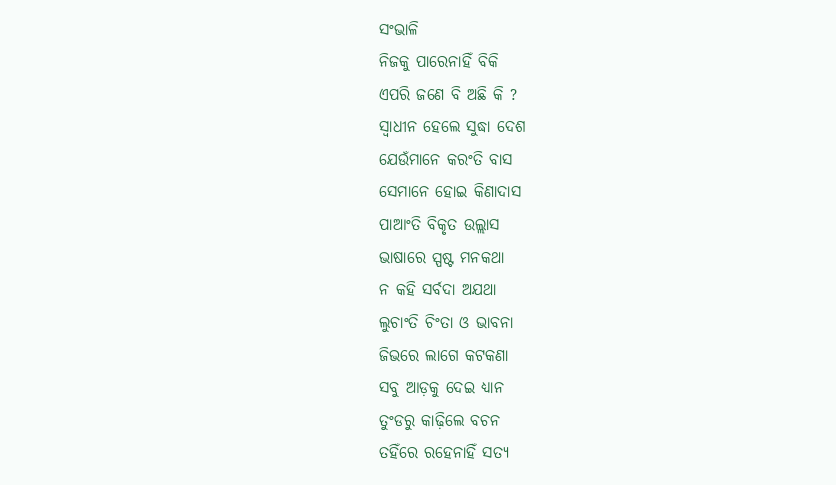ସଂଭାଳି
ନିଜକୁ ପାରେନାହିଁ ବିକି
ଏପରି ଜଣେ ବି ଅଛି କି ?
ସ୍ବାଧୀନ ହେଲେ ସୁଦ୍ଧା ଦେଶ
ଯେଉଁମାନେ କରଂତି ବାସ
ସେମାନେ ହୋଇ କିଣାଦାସ
ପାଆଂତି ବିକୃତ ଉଲ୍ଲାସ
ଭାଷାରେ ସ୍ପଷ୍ଟ ମନକଥା
ନ କହି ସର୍ବଦା ଅଯଥା
ଲୁଚାଂତି ଚିଂତା ଓ ଭାବନା
ଜିଭରେ ଲାଗେ କଟକଣା
ସବୁ ଆଡ଼କୁ ଦେଇ ଧ୍ୟାନ
ତୁଂଡରୁ କାଢ଼ିଲେ ବଚନ
ତହିଁରେ ରହେନାହିଁ ସତ୍ୟ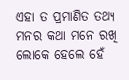ଏହା ତ ପ୍ରମାଣିତ ତଥ୍ୟ
ମନର କଥା ମନେ ରଖି
ଲୋକେ ହେଲେ ହେଁ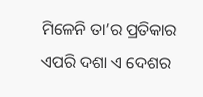ମିଳେନି ତା’ର ପ୍ରତିକାର
ଏପରି ଦଶା ଏ ଦେଶର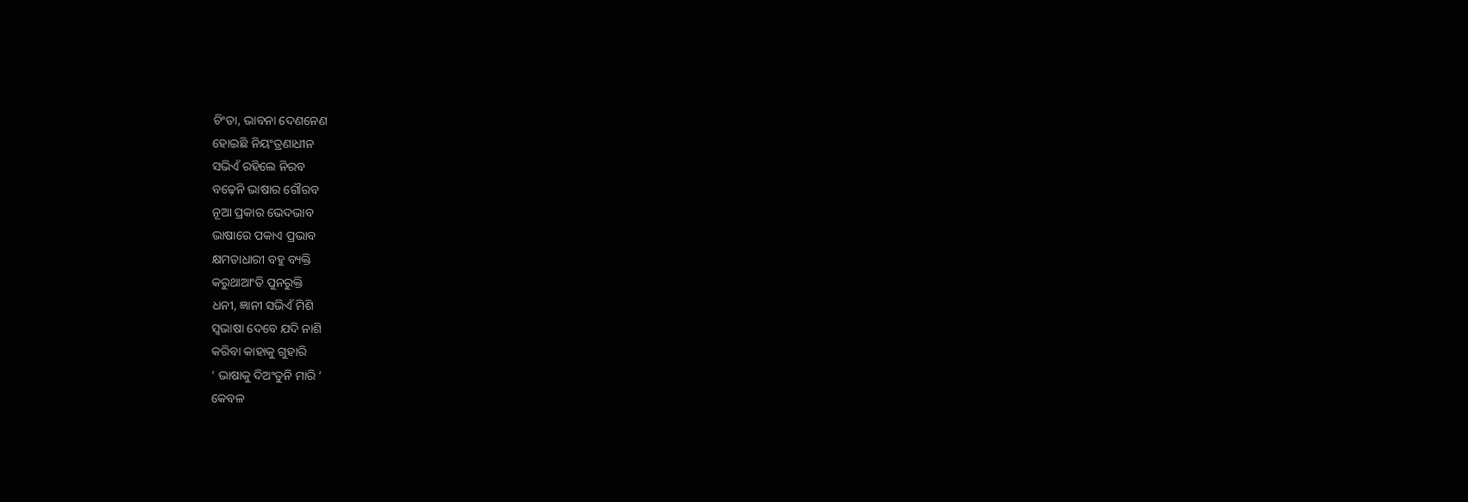ଚିଂତା, ଭାବନା ଦେଣନେଣ
ହୋଇଛି ନିୟଂତ୍ରଣାଧୀନ
ସଭିଏଁ ରହିଲେ ନିରବ
ବଢ଼େନି ଭାଷାର ଗୌରବ
ନୂଆ ପ୍ରକାର ଭେଦଭାବ
ଭାଷାରେ ପକାଏ ପ୍ରଭାବ
କ୍ଷମତାଧାରୀ ବହୁ ବ୍ୟକ୍ତି
କରୁଥାଆଂତି ପୁନରୁକ୍ତି
ଧନୀ, ଜ୍ଞାନୀ ସଭିଏଁ ମିଶି
ସ୍ବଭାଷା ଦେବେ ଯଦି ନାଶି
କରିବା କାହାକୁ ଗୁହାରି
‘ ଭାଷାକୁ ଦିଅଂତୁନି ମାରି ‘
କେବଳ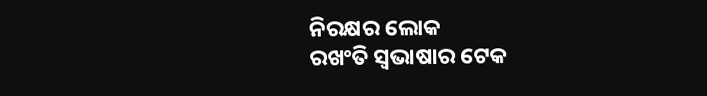ନିରକ୍ଷର ଲୋକ
ରଖଂତି ସ୍ବଭାଷାର ଟେକ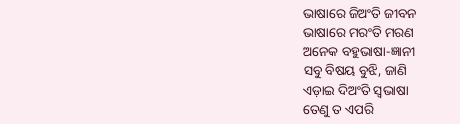ଭାଷାରେ ଜିଅଂତି ଜୀବନ
ଭାଷାରେ ମରଂତି ମରଣ
ଅନେକ ବହୁଭାଷା-ଜ୍ଞାନୀ
ସବୁ ବିଷୟ ବୁଝି, ଜାଣି
ଏଡ଼ାଇ ଦିଅଂତି ସ୍ବଭାଷା
ତେଣୁ ତ ଏପରି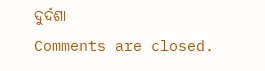ଦୁର୍ଦଶା
Comments are closed.